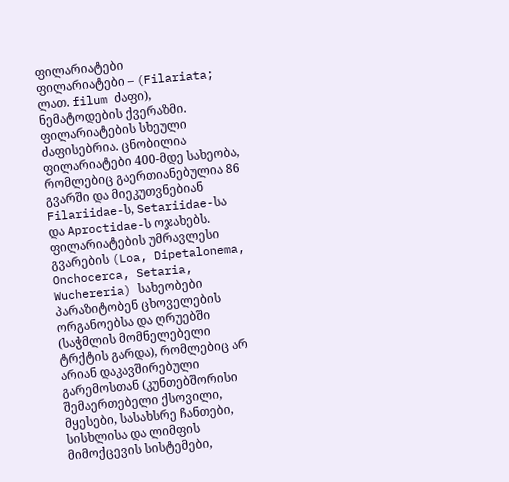ფილარიატები
ფილარიატები – (Filariata; ლათ. filum ძაფი), ნემატოდების ქვერაზმი.
ფილარიატების სხეული ძაფისებრია. ცნობილია ფილარიატები 400-მდე სახეობა, რომლებიც გაერთიანებულია 86 გვარში და მიეკუთვნებიან Filariidae-ს, Setariidae-სა და Aproctidae-ს ოჯახებს.
ფილარიატების უმრავლესი გვარების (Loa, Dipetalonema, Onchocerca, Setaria, Wuchereria) სახეობები პარაზიტობენ ცხოველების ორგანოებსა და ღრუებში (საჭმლის მომნელებელი ტრქტის გარდა), რომლებიც არ არიან დაკავშირებული გარემოსთან (კუნთებშორისი შემაერთებელი ქსოვილი, მყესები, სასახსრე ჩანთები, სისხლისა და ლიმფის მიმოქცევის სისტემები,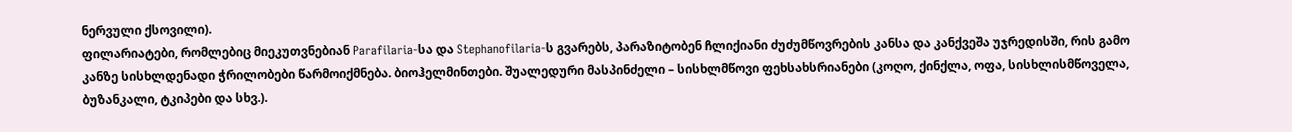ნერვული ქსოვილი).
ფილარიატები, რომლებიც მიეკუთვნებიან Parafilaria-სა და Stephanofilaria-ს გვარებს, პარაზიტობენ ჩლიქიანი ძუძუმწოვრების კანსა და კანქვეშა უჯრედისში, რის გამო კანზე სისხლდენადი ჭრილობები წარმოიქმნება. ბიოჰელმინთები. შუალედური მასპინძელი – სისხლმწოვი ფეხსახსრიანები (კოღო, ქინქლა, ოფა, სისხლისმწოველა, ბუზანკალი, ტკიპები და სხვ.).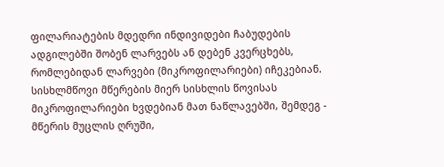ფილარიატების მდედრი ინდივიდები ჩაბუდების ადგილებში შობენ ლარვებს ან დებენ კვერცხებს, რომლებიდან ლარვები (მიკროფილარიები) იჩეკებიან. სისხლმწოვი მწერების მიერ სისხლის წოვისას მიკროფილარიები ხვდებიან მათ ნაწლავებში, შემდეგ - მწერის მუცლის ღრუში,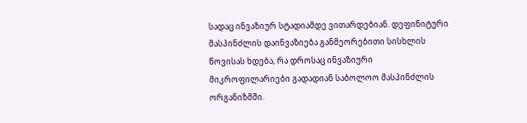სადაც ინვაზიურ სტადიამდე ვითარდებიან. დეფინიტური მასპინძლის დაინვაზიება განმეორებითი სისხლის წოვისას ხდება, რა დროსაც ინვაზიური მიკროფილარიები გადადიან საბოლოო მასპინძლის ორგანიზმში.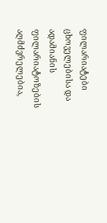ფილარიატები ცხოველებისა და ადამიანის ფილარიატოზების აღმძვრელებია,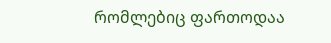რომლებიც ფართოდაა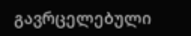გავრცელებული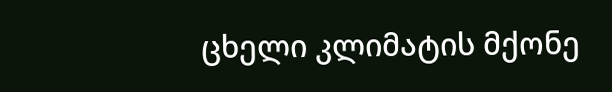ცხელი კლიმატის მქონე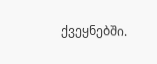ქვეყნებში.